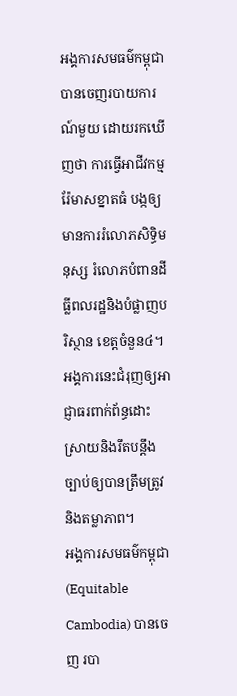អង្គការសមធម៌កម្ពុជា បានចេញរបាយការណ៍មួយ ដោយរកឃើញថា ការធ្វើអាជីវកម្មរ៉ែមាសខ្នាតធំ បង្កឲ្យមានការរំលោភសិទ្ធិមនុស្ស រំលោភបំពានដីធ្លីពលរដ្ឋនិងបំផ្លាញបរិស្ថាន ខេត្តចំនួន៤។ អង្គការនេះជំរុញឲ្យអាជ្ញាធរពាក់ព័ន្ធដោះស្រាយនិងរឹតបន្តឹងច្បាប់ឲ្យបានត្រឹមត្រូវនិងតម្លាភាព។
អង្គការសមធម៌កម្ពុជា (Equitable Cambodia) បានចេញ របា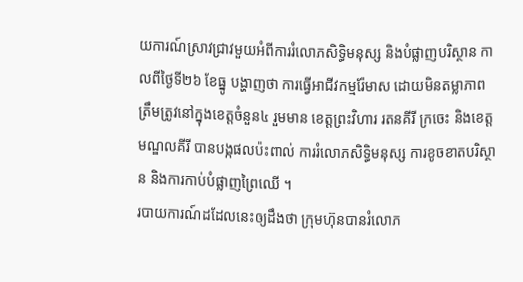យការណ៍ស្រាវជ្រាវមួយអំពីការរំលោភសិទ្ធិមនុស្ស និងបំផ្លាញបរិស្ថាន កាលពីថ្ងៃទី២៦ ខែធ្នូ បង្ហាញថា ការធ្វើអាជីវកម្មរ៉ែមាស ដោយមិនតម្លាភាពត្រឹមត្រូវនៅក្នុងខេត្តចំនួន៤ រួមមាន ខេត្តព្រះវិហារ រតនគីរី ក្រចេះ និងខេត្តមណ្ឌលគីរី បានបង្កផលប៉ះពាល់ ការរំលោភសិទ្ធិមនុស្ស ការខូចខាតបរិស្ថាន និងការកាប់បំផ្លាញព្រៃឈើ ។
របាយការណ៍ដដែលនេះឲ្យដឹងថា ក្រុមហ៊ុនបានរំលោភ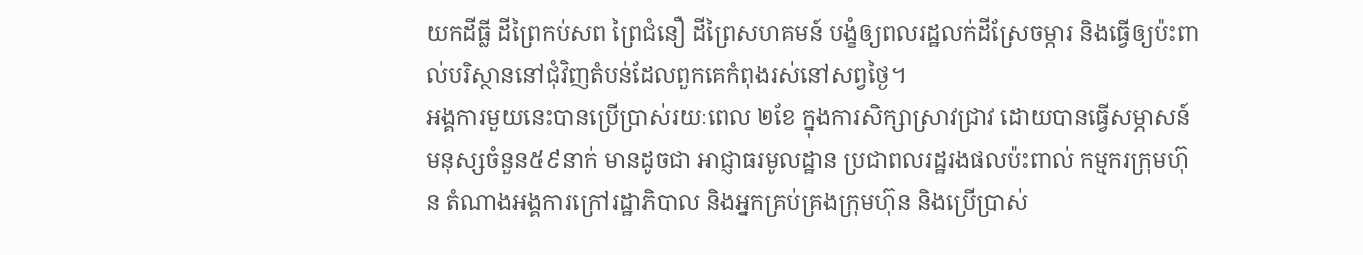យកដីធ្លី ដីព្រៃកប់សព ព្រៃជំនឿ ដីព្រៃសហគមន៍ បង្ខំឲ្យពលរដ្ឋលក់ដីស្រែចម្ការ និងធ្វើឲ្យប៉ះពាល់បរិស្ថាននៅជុំវិញតំបន់ដែលពួកគេកំពុងរស់នៅសព្វថ្ងៃ។
អង្គការមួយនេះបានប្រើប្រាស់រយៈពេល ២ខែ ក្នុងការសិក្សាស្រាវជ្រាវ ដោយបានធ្វើសម្ភាសន៍មនុស្សចំនួន៥៩នាក់ មានដូចជា អាជ្ញាធរមូលដ្ឋាន ប្រជាពលរដ្ឋរងផលប៉ះពាល់ កម្មករក្រុមហ៊ុន តំណាងអង្គការក្រៅរដ្ឋាភិបាល និងអ្នកគ្រប់គ្រងក្រុមហ៊ុន និងប្រើប្រាស់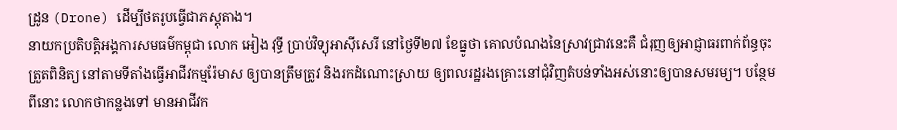ដ្រូន (Drone) ដើម្បីថតរូបធ្វើជាភស្តុតាង។
នាយកប្រតិបត្តិអង្គការសមធម៌កម្ពុជា លោក អៀង វុទ្ធី ប្រាប់វិទ្យុអាស៊ីសេរី នៅថ្ងៃទី២៧ ខែធ្នូថា គោលបំណងនៃស្រាវជ្រាវនេះគឺ ជំរុញឲ្យអាជ្ញាធរពាក់ព័ន្ធចុះត្រួតពិនិត្យ នៅតាមទីតាំងធ្វើអាជីវកម្មរ៉ែមាស ឲ្យបានត្រឹមត្រូវ និងរកដំណោះស្រាយ ឲ្យពលរដ្ឋរងគ្រោះនៅជុំវិញតំបន់ទាំងអស់នោះឲ្យបានសមរម្យ។ បន្ថែមពីនោះ លោកថាកន្លងទៅ មានអាជីវក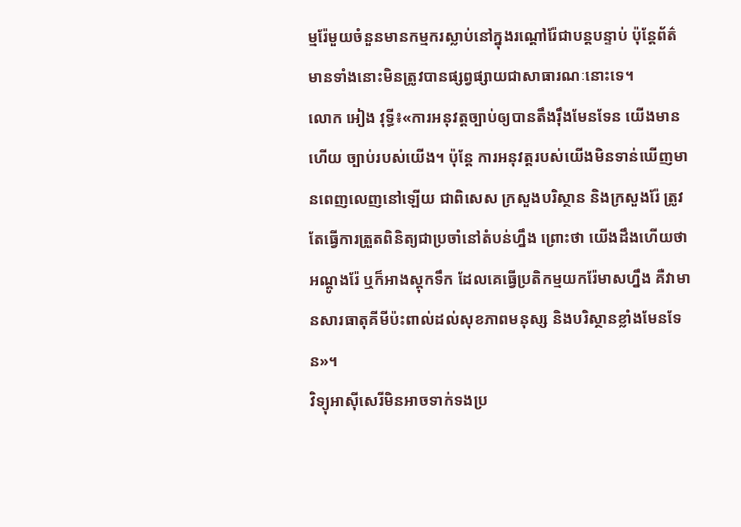ម្មរ៉ែមួយចំនួនមានកម្មករស្លាប់នៅក្នុងរណ្ដៅរ៉ែជាបន្តបន្ទាប់ ប៉ុន្តែព័ត៌មានទាំងនោះមិនត្រូវបានផ្សព្វផ្សាយជាសាធារណៈនោះទេ។
លោក អៀង វុទ្ធី៖«ការអនុវត្តច្បាប់ឲ្យបានតឹងរ៉ឹងមែនទែន យើងមានហើយ ច្បាប់របស់យើង។ ប៉ុន្តែ ការអនុវត្តរបស់យើងមិនទាន់ឃើញមានពេញលេញនៅឡើយ ជាពិសេស ក្រសួងបរិស្ថាន និងក្រសួងរ៉ែ ត្រូវតែធ្វើការត្រួតពិនិត្យជាប្រចាំនៅតំបន់ហ្នឹង ព្រោះថា យើងដឹងហើយថា អណ្ដូងរ៉ែ ឬក៏អាងស្តុកទឹក ដែលគេធ្វើប្រតិកម្មយករ៉ែមាសហ្នឹង គឺវាមានសារធាតុគីមីប៉ះពាល់ដល់សុខភាពមនុស្ស និងបរិស្ថានខ្លាំងមែនទែន»។
វិទ្យុអាស៊ីសេរីមិនអាចទាក់ទងប្រ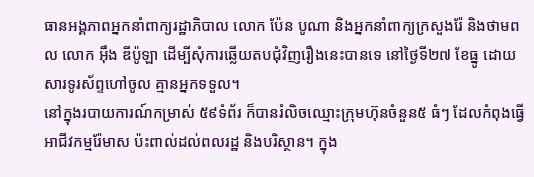ធានអង្គភាពអ្នកនាំពាក្យរដ្ឋាភិបាល លោក ប៉ែន បូណា និងអ្នកនាំពាក្យក្រសួងរ៉ែ និងថាមពល លោក អ៊ឹង ឌីប៉ូឡា ដើម្បីសុំការឆ្លើយតបជុំវិញរឿងនេះបានទេ នៅថ្ងៃទី២៧ ខែធ្នូ ដោយសារទូរស័ព្ទហៅចូល គ្មានអ្នកទទួល។
នៅក្នុងរបាយការណ៍កម្រាស់ ៥៩ទំព័រ ក៏បានរំលិចឈ្មោះក្រុមហ៊ុនចំនួន៥ ធំៗ ដែលកំពុងធ្វើអាជីវកម្មរ៉ែមាស ប៉ះពាល់ដល់ពលរដ្ឋ និងបរិស្ថាន។ ក្នុង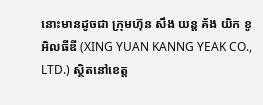នោះមានដូចជា ក្រុមហ៊ុន សឹង យន្ដ គ័ង យិក ខូអិលធីឌី (XING YUAN KANNG YEAK CO., LTD.) ស្ថិតនៅខេត្ត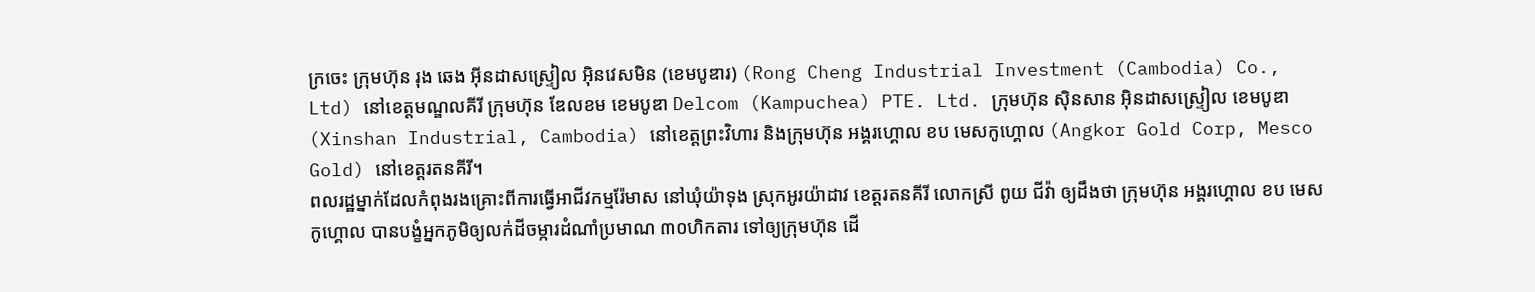ក្រចេះ ក្រុមហ៊ុន រុង ឆេង អ៊ីនដាសស្ទ្រៀល អ៊ិនវេសមិន (ខេមបូឌារ) (Rong Cheng Industrial Investment (Cambodia) Co., Ltd) នៅខេត្តមណ្ឌលគីរី ក្រុមហ៊ុន ឌែលខម ខេមបូឌា Delcom (Kampuchea) PTE. Ltd. ក្រុមហ៊ុន ស៊ិនសាន អ៊ិនដាសស្ទ្រៀល ខេមបូឌា (Xinshan Industrial, Cambodia) នៅខេត្តព្រះវិហារ និងក្រុមហ៊ុន អង្គរហ្គោល ខប មេសកូហ្គោល (Angkor Gold Corp, Mesco Gold) នៅខេត្តរតនគីរី។
ពលរដ្ឋម្នាក់ដែលកំពុងរងគ្រោះពីការធ្វើអាជីវកម្មរ៉ែមាស នៅឃុំយ៉ាទុង ស្រុកអូរយ៉ាដាវ ខេត្តរតនគីរី លោកស្រី ពូយ ជីវ៉ា ឲ្យដឹងថា ក្រុមហ៊ុន អង្គរហ្គោល ខប មេសកូហ្គោល បានបង្ខំអ្នកភូមិឲ្យលក់ដីចម្ការដំណាំប្រមាណ ៣០ហិកតារ ទៅឲ្យក្រុមហ៊ុន ដើ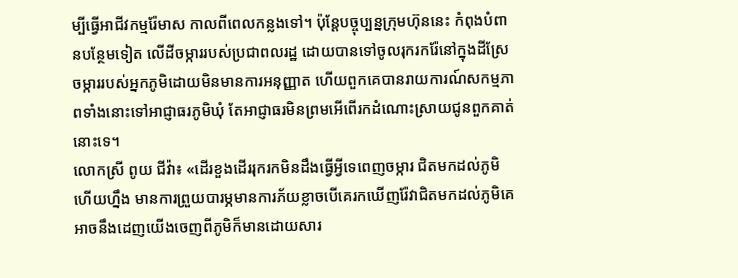ម្បីធ្វើអាជីវកម្មរ៉ែមាស កាលពីពេលកន្លងទៅ។ ប៉ុន្តែបច្ចុប្បន្នក្រុមហ៊ុននេះ កំពុងបំពានបន្ថែមទៀត លើដីចម្ការរបស់ប្រជាពលរដ្ឋ ដោយបានទៅចូលរុករករ៉ែនៅក្នុងដីស្រែចម្ការរបស់អ្នកភូមិដោយមិនមានការអនុញ្ញាត ហើយពួកគេបានរាយការណ៍សកម្មភាពទាំងនោះទៅអាជ្ញាធរភូមិឃុំ តែអាជ្ញាធរមិនព្រមអើពើរកដំណោះស្រាយជូនពួកគាត់នោះទេ។
លោកស្រី ពូយ ជីវ៉ា៖ «ដើរខួងដើររុករកមិនដឹងធ្វើអ្វីទេពេញចម្ការ ជិតមកដល់ភូមិហើយហ្នឹង មានការព្រួយបារម្ភមានការភ័យខ្លាចបើគេរកឃើញរ៉ែវាជិតមកដល់ភូមិគេអាចនឹងដេញយើងចេញពីភូមិក៏មានដោយសារ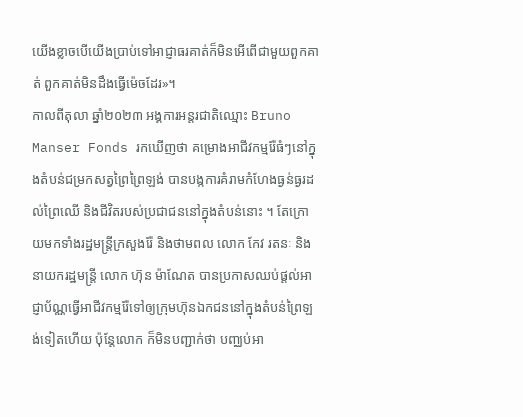យើងខ្លាចបើយើងប្រាប់ទៅអាជ្ញាធរគាត់ក៏មិនអើពើជាមួយពួកគាត់ ពួកគាត់មិនដឹងធ្វើម៉េចដែរ»។
កាលពីតុលា ឆ្នាំ២០២៣ អង្គការអន្តរជាតិឈ្មោះ Bruno Manser Fonds រកឃើញថា គម្រោងអាជីវកម្មរ៉ែធំៗនៅក្នុងតំបន់ជម្រកសត្វព្រៃព្រៃឡង់ បានបង្កការគំរាមកំហែងធ្ងន់ធ្ងរដល់ព្រៃឈើ និងជីវិតរបស់ប្រជាជននៅក្នុងតំបន់នោះ ។ តែក្រោយមកទាំងរដ្ឋមន្ត្រីក្រសួងរ៉ែ និងថាមពល លោក កែវ រតនៈ និងនាយករដ្ឋមន្ត្រី លោក ហ៊ុន ម៉ាណែត បានប្រកាសឈប់ផ្ដល់អាជ្ញាប័ណ្ណធ្វើអាជីវកម្មរ៉ែទៅឲ្យក្រុមហ៊ុនឯកជននៅក្នុងតំបន់ព្រៃឡង់ទៀតហើយ ប៉ុន្តែលោក ក៏មិនបញ្ជាក់ថា បញ្ឈប់អា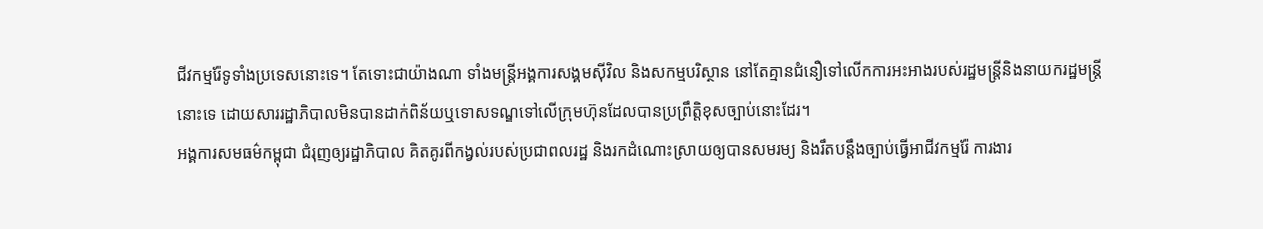ជីវកម្មរ៉ែទូទាំងប្រទេសនោះទេ។ តែទោះជាយ៉ាងណា ទាំងមន្ត្រីអង្គការសង្គមស៊ីវិល និងសកម្មបរិស្ថាន នៅតែគ្មានជំនឿទៅលើកការអះអាងរបស់រដ្ឋមន្ត្រីនិងនាយករដ្ឋមន្ត្រីនោះទេ ដោយសាររដ្ឋាភិបាលមិនបានដាក់ពិន័យឬទោសទណ្ឌទៅលើក្រុមហ៊ុនដែលបានប្រព្រឹត្តិខុសច្បាប់នោះដែរ។
អង្គការសមធម៌កម្ពុជា ជំរុញឲ្យរដ្ឋាភិបាល គិតគូរពីកង្វល់របស់ប្រជាពលរដ្ឋ និងរកដំណោះស្រាយឲ្យបានសមរម្យ និងរឹតបន្តឹងច្បាប់ធ្វើអាជីវកម្មរ៉ែ ការងារ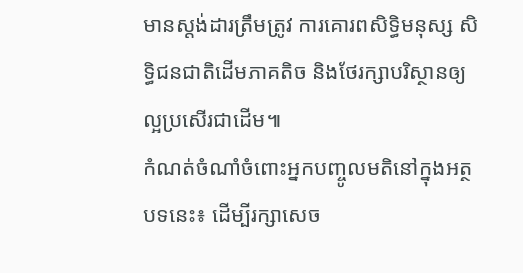មានស្តង់ដារត្រឹមត្រូវ ការគោរពសិទ្ធិមនុស្ស សិទ្ធិជនជាតិដើមភាគតិច និងថែរក្សាបរិស្ថានឲ្យល្អប្រសើរជាដើម៕
កំណត់ចំណាំចំពោះអ្នកបញ្ចូលមតិនៅក្នុងអត្ថបទនេះ៖ ដើម្បីរក្សាសេច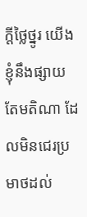ក្ដីថ្លៃថ្នូរ យើងខ្ញុំនឹងផ្សាយតែមតិណា ដែលមិនជេរប្រមាថដល់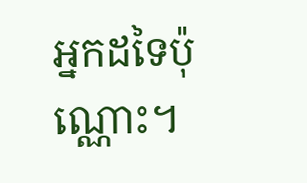អ្នកដទៃប៉ុណ្ណោះ។